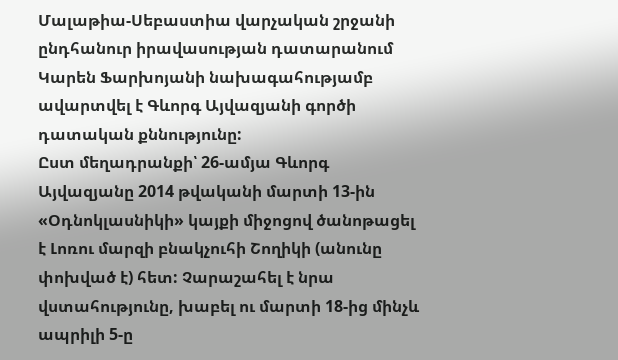Մալաթիա-Սեբաստիա վարչական շրջանի ընդհանուր իրավասության դատարանում Կարեն Ֆարխոյանի նախագահությամբ ավարտվել է Գևորգ Այվազյանի գործի դատական քննությունը:
Ըստ մեղադրանքի՝ 26-ամյա Գևորգ Այվազյանը 2014 թվականի մարտի 13-ին «Օդնոկլասնիկի» կայքի միջոցով ծանոթացել է Լոռու մարզի բնակչուհի Շողիկի (անունը փոխված է) հետ: Չարաշահել է նրա վստահությունը, խաբել ու մարտի 18-ից մինչև ապրիլի 5-ը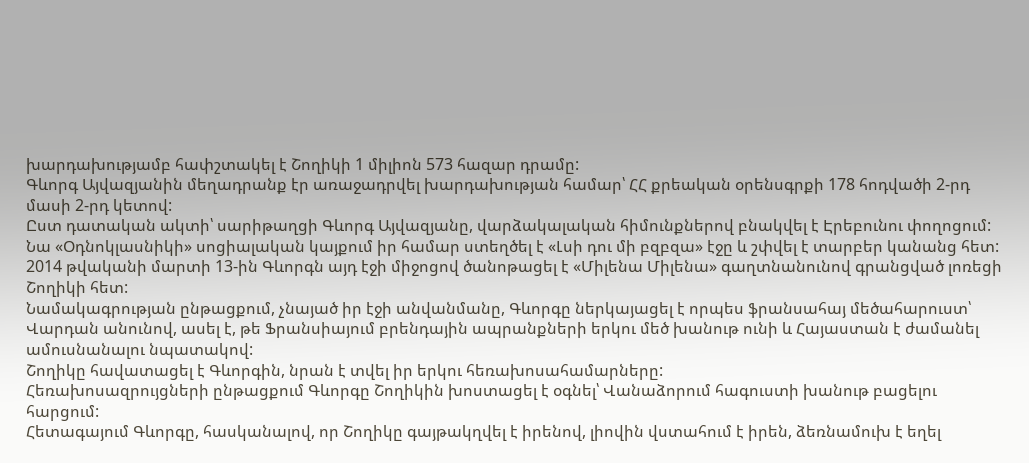խարդախությամբ հափշտակել է Շողիկի 1 միլիոն 573 հազար դրամը:
Գևորգ Այվազյանին մեղադրանք էր առաջադրվել խարդախության համար՝ ՀՀ քրեական օրենսգրքի 178 հոդվածի 2-րդ մասի 2-րդ կետով:
Ըստ դատական ակտի՝ սարիթաղցի Գևորգ Այվազյանը, վարձակալական հիմունքներով բնակվել է Էրեբունու փողոցում: Նա «Օդնոկլասնիկի» սոցիալական կայքում իր համար ստեղծել է «Լսի դու մի բզբզա» էջը և շփվել է տարբեր կանանց հետ:
2014 թվականի մարտի 13-ին Գևորգն այդ էջի միջոցով ծանոթացել է «Միլենա Միլենա» գաղտնանունով գրանցված լոռեցի Շողիկի հետ:
Նամակագրության ընթացքում, չնայած իր էջի անվանմանը, Գևորգը ներկայացել է որպես ֆրանսահայ մեծահարուստ՝ Վարդան անունով, ասել է, թե Ֆրանսիայում բրենդային ապրանքների երկու մեծ խանութ ունի և Հայաստան է ժամանել ամուսնանալու նպատակով:
Շողիկը հավատացել է Գևորգին, նրան է տվել իր երկու հեռախոսահամարները:
Հեռախոսազրույցների ընթացքում Գևորգը Շողիկին խոստացել է օգնել՝ Վանաձորում հագուստի խանութ բացելու հարցում:
Հետագայում Գևորգը, հասկանալով, որ Շողիկը գայթակղվել է իրենով, լիովին վստահում է իրեն, ձեռնամուխ է եղել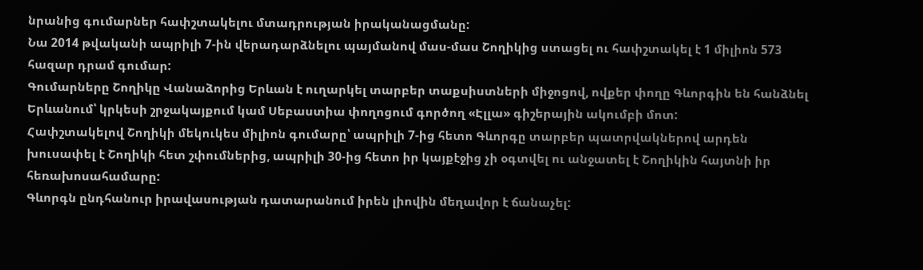նրանից գումարներ հափշտակելու մտադրության իրականացմանը:
Նա 2014 թվականի ապրիլի 7-ին վերադարձնելու պայմանով մաս-մաս Շողիկից ստացել ու հափշտակել է 1 միլիոն 573 հազար դրամ գումար:
Գումարները Շողիկը Վանաձորից Երևան է ուղարկել տարբեր տաքսիստների միջոցով, ովքեր փողը Գևորգին են հանձնել Երևանում՝ կրկեսի շրջակայքում կամ Սեբաստիա փողոցում գործող «Էլլա» գիշերային ակումբի մոտ:
Հափշտակելով Շողիկի մեկուկես միլիոն գումարը՝ ապրիլի 7-ից հետո Գևորգը տարբեր պատրվակներով արդեն խուսափել է Շողիկի հետ շփումներից, ապրիլի 30-ից հետո իր կայքէջից չի օգտվել ու անջատել է Շողիկին հայտնի իր հեռախոսահամարը:
Գևորգն ընդհանուր իրավասության դատարանում իրեն լիովին մեղավոր է ճանաչել: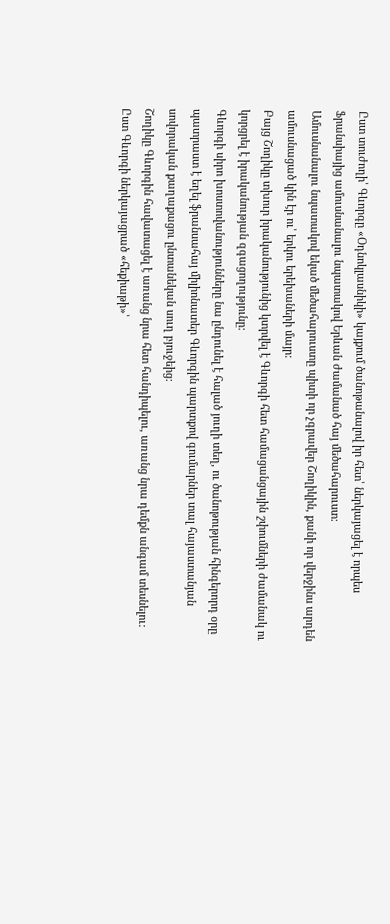Ըստ տուժողի՝ Գևորգը «Օդնոկլասնիկի» կայքում ծանոթանալով իր հետ՝ ներկայացել է որպես Ֆրանսիայից ամուսնանալու նպատակով Երևան ժամանած հայ մեծահարուստ:
Ամուսնանալու նպատակով եկած մեծահարուստը պիտի որ չգրավեր Շողիկին, քանի որ վերջինս արդեն ամուսնացած կին էր ու՝ երկու երեխաների մայր:
Բայց Շողիկը տխուր իրականությունից կտրվել է Գևորգի հետ համացանցային շփումների ժամանակ ու կորցրել է իրականության զգացողությունը:
Գևորգի սիրո խոստովանությունները նա ընդունել է հալած յուղի տեղ, ու ծանոթության հինգերորդ օրը պատրաստ է եղել ֆրանսահայ միլիոնատեր Գևորգին պարտքով գումարներ տալ հայաստանյան սովորական քաղաքացու ընտանեկան սուղ բյուջեից:
Շողիկը Գևորգին հավատացել է առանց նրա հետ հանդիպելու, առանց նրա դեմքն անգամ տեսնելու:
Ըստ Գևորգի ներկայացրած «հեքիաթի»՝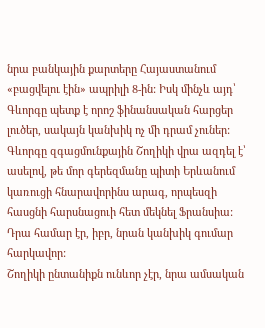նրա բանկային քարտերը Հայաստանում «բացվելու էին» ապրիլի 8-ին: Իսկ մինչև այդ՝ Գևորգը պետք է որոշ ֆինանսական հարցեր լուծեր, սակայն կանխիկ ոչ մի դրամ չուներ:
Գևորգը զգացմունքային Շողիկի վրա ազդել է՝ ասելով, թե մոր գերեզմանը պիտի Երևանում կառուցի հնարավորինս արագ, որպեսզի հասցնի հարսնացուի հետ մեկնել Ֆրանսիա: Դրա համար էր, իբր, նրան կանխիկ գումար հարկավոր:
Շողիկի ընտանիքն ունևոր չէր, նրա ամսական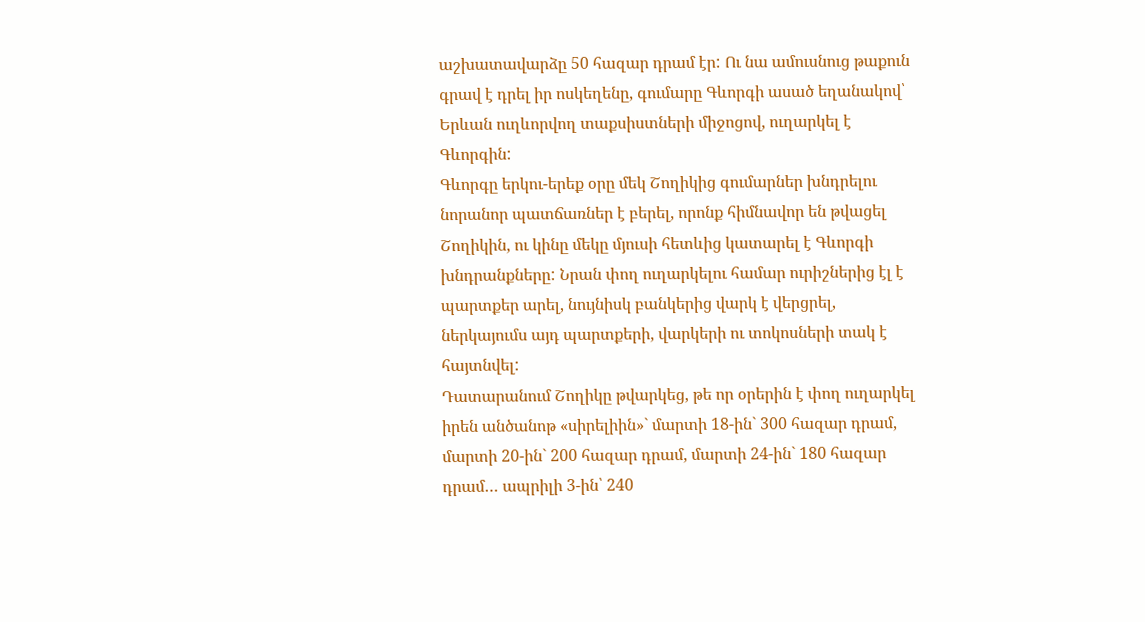աշխատավարձը 50 հազար դրամ էր: Ու նա ամուսնուց թաքուն գրավ է դրել իր ոսկեղենը, գումարը Գևորգի ասած եղանակով՝ Երևան ուղևորվող տաքսիստների միջոցով, ուղարկել է Գևորգին:
Գևորգը երկու-երեք օրը մեկ Շողիկից գումարներ խնդրելու նորանոր պատճառներ է բերել, որոնք հիմնավոր են թվացել Շողիկին, ու կինը մեկը մյուսի հետևից կատարել է Գևորգի խնդրանքները: Նրան փող ուղարկելու համար ուրիշներից էլ է պարտքեր արել, նույնիսկ բանկերից վարկ է վերցրել, ներկայումս այդ պարտքերի, վարկերի ու տոկոսների տակ է հայտնվել:
Դատարանում Շողիկը թվարկեց, թե որ օրերին է փող ուղարկել իրեն անծանոթ «սիրելիին»` մարտի 18-ին` 300 հազար դրամ, մարտի 20-ին` 200 հազար դրամ, մարտի 24-ին` 180 հազար դրամ… ապրիլի 3-ին՝ 240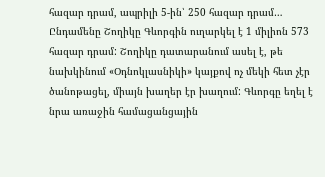հազար դրամ, ապրիլի 5-ին՝ 250 հազար դրամ… Ընդամենը Շողիկը Գևորգին ուղարկել է 1 միլիոն 573 հազար դրամ: Շողիկը դատարանում ասել է, թե նախկինում «Օդնոկլասնիկի» կայքով ոչ մեկի հետ չէր ծանոթացել, միայն խաղեր էր խաղում: Գևորգը եղել է նրա առաջին համացանցային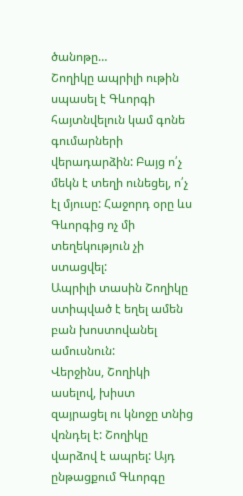ծանոթը…
Շողիկը ապրիլի ութին սպասել է Գևորգի հայտնվելուն կամ գոնե գումարների վերադարձին: Բայց ո՛չ մեկն է տեղի ունեցել, ո՛չ էլ մյուսը: Հաջորդ օրը ևս Գևորգից ոչ մի տեղեկություն չի ստացվել:
Ապրիլի տասին Շողիկը ստիպված է եղել ամեն բան խոստովանել ամուսնուն:
Վերջինս, Շողիկի ասելով, խիստ զայրացել ու կնոջը տնից վռնդել է: Շողիկը վարձով է ապրել: Այդ ընթացքում Գևորգը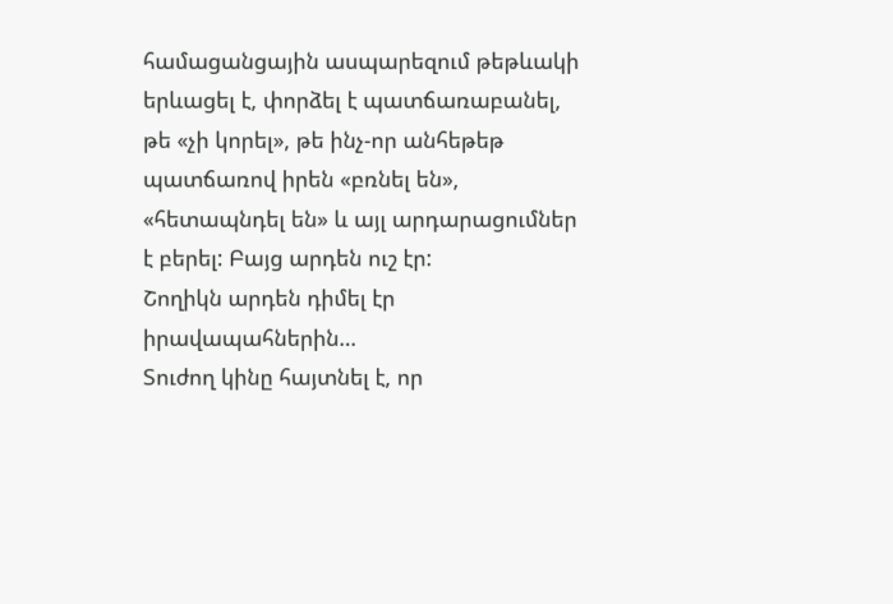համացանցային ասպարեզում թեթևակի երևացել է, փորձել է պատճառաբանել, թե «չի կորել», թե ինչ-որ անհեթեթ պատճառով իրեն «բռնել են», «հետապնդել են» և այլ արդարացումներ է բերել: Բայց արդեն ուշ էր:
Շողիկն արդեն դիմել էր իրավապահներին…
Տուժող կինը հայտնել է, որ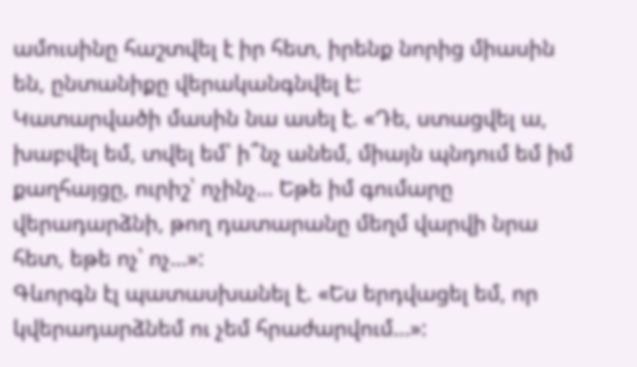ամուսինը հաշտվել է իր հետ, իրենք նորից միասին են, ընտանիքը վերականգնվել է:
Կատարվածի մասին նա ասել է. «Դե, ստացվել ա, խաբվել եմ, տվել եմ՝ ի՞նչ անեմ, միայն պնդում եմ իմ քաղհայցը, ուրիշ՝ ոչինչ… Եթե իմ գումարը վերադարձնի, թող դատարանը մեղմ վարվի նրա հետ, եթե ոչ՝ ոչ…»:
Գևորգն էլ պատասխանել է. «Ես երդվացել եմ, որ կվերադարձնեմ ու չեմ հրաժարվում…»: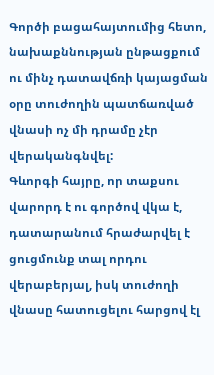Գործի բացահայտումից հետո, նախաքննության ընթացքում ու մինչ դատավճռի կայացման օրը տուժողին պատճառված վնասի ոչ մի դրամը չէր վերականգնվել:
Գևորգի հայրը, որ տաքսու վարորդ է ու գործով վկա է, դատարանում հրաժարվել է ցուցմունք տալ որդու վերաբերյալ, իսկ տուժողի վնասը հատուցելու հարցով էլ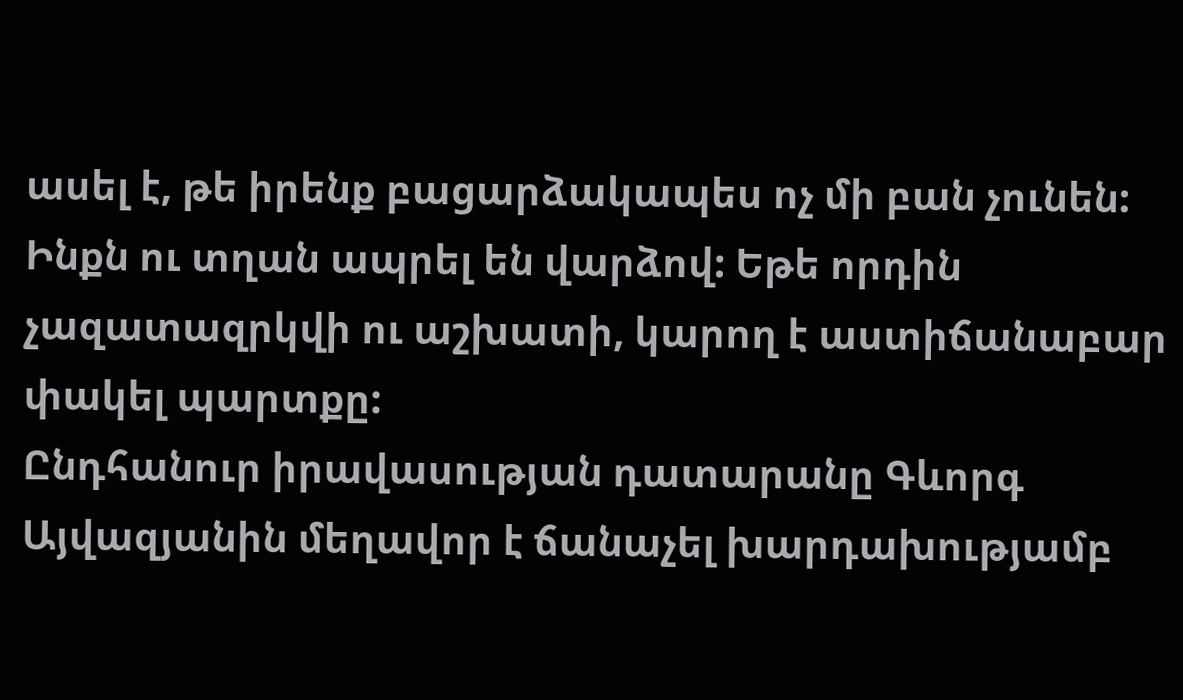ասել է, թե իրենք բացարձակապես ոչ մի բան չունեն: Ինքն ու տղան ապրել են վարձով: Եթե որդին չազատազրկվի ու աշխատի, կարող է աստիճանաբար փակել պարտքը:
Ընդհանուր իրավասության դատարանը Գևորգ Այվազյանին մեղավոր է ճանաչել խարդախությամբ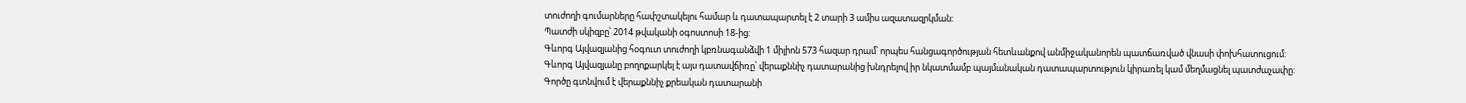տուժողի գումարները հափշտակելու համար և դատապարտել է 2 տարի 3 ամիս ազատազրկման:
Պատժի սկիզբը՝ 2014 թվականի օգոստոսի 18-ից:
Գևորգ Այվազյանից հօգուտ տուժողի կբռնագանձվի 1 միլիոն 573 հազար դրամ՝ որպես հանցագործության հետևանքով անմիջականորեն պատճառված վնասի փոխհատուցում:
Գևորգ Այվազյանը բողոքարկել է այս դատավճիռը՝ վերաքննիչ դատարանից խնդրելով իր նկատմամբ պայմանական դատապարտություն կիրառել կամ մեղմացնել պատժաչափը:
Գործը գտնվում է վերաքննիչ քրեական դատարանի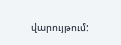վարույթում: